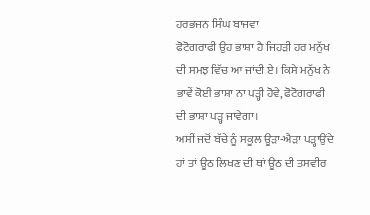ਹਰਭਜਨ ਸਿੰਘ ਬਾਜਵਾ
ਫੋਟੋਗਰਾਫੀ ਉਹ ਭਾਸ਼ਾ ਹੈ ਜਿਹੜੀ ਹਰ ਮਨੁੱਖ ਦੀ ਸਮਝ ਵਿੱਚ ਆ ਜਾਂਦੀ ਏ। ਕਿਸੇ ਮਨੁੱਖ ਨੇ ਭਾਵੇਂ ਕੋਈ ਭਾਸ਼ਾ ਨਾ ਪੜ੍ਹੀ ਹੋਵੇ, ਫੋਟੋਗਰਾਫੀ ਦੀ ਭਾਸ਼ਾ ਪੜ੍ਹ ਜਾਵੇਗਾ।
ਅਸੀਂ ਜਦੋਂ ਬੱਚੇ ਨੂੰ ਸਕੂਲ ਊੜਾ-ਐੜਾ ਪੜ੍ਹਾਉਂਦੇ ਹਾਂ ਤਾਂ ਊਠ ਲਿਖਣ ਦੀ ਥਾਂ ਊਠ ਦੀ ਤਸਵੀਰ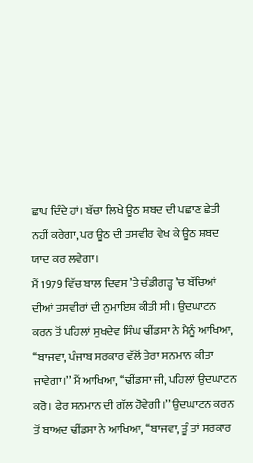ਛਾਪ ਦਿੰਦੇ ਹਾਂ। ਬੱਚਾ ਲਿਖੇ ਊਠ ਸ਼ਬਦ ਦੀ ਪਛਾਣ ਛੇਤੀ ਨਹੀਂ ਕਰੇਗਾ, ਪਰ ਊਠ ਦੀ ਤਸਵੀਰ ਵੇਖ ਕੇ ਊਠ ਸ਼ਬਦ ਯਾਦ ਕਰ ਲਵੇਗਾ।
ਮੈਂ 1979 ਵਿੱਚ ਬਾਲ ਦਿਵਸ ’ਤੇ ਚੰਡੀਗੜ੍ਹ ’ਚ ਬੱਚਿਆਂ ਦੀਆਂ ਤਸਵੀਰਾਂ ਦੀ ਨੁਮਾਇਸ਼ ਕੀਤੀ ਸੀ। ਉਦਘਾਟਨ ਕਰਨ ਤੋਂ ਪਹਿਲਾਂ ਸੁਖਦੇਵ ਸਿੰਘ ਢੀਂਡਸਾ ਨੇ ਮੈਨੂੰ ਆਖਿਆ, ‘‘ਬਾਜਵਾ, ਪੰਜਾਬ ਸਰਕਾਰ ਵੱਲੋਂ ਤੇਰਾ ਸਨਮਾਨ ਕੀਤਾ ਜਾਵੇਗਾ।’’ ਮੈਂ ਆਖਿਆ, ‘‘ਢੀਂਡਸਾ ਜੀ, ਪਹਿਲਾਂ ਉਦਘਾਟਨ ਕਰੋ। ਫੇਰ ਸਨਮਾਨ ਦੀ ਗੱਲ ਹੋਵੇਗੀ।’’ ਉਦਘਾਟਨ ਕਰਨ ਤੋਂ ਬਾਅਦ ਢੀਂਡਸਾ ਨੇ ਆਖਿਆ, ‘‘ਬਾਜਵਾ, ਤੂੰ ਤਾਂ ਸਰਕਾਰ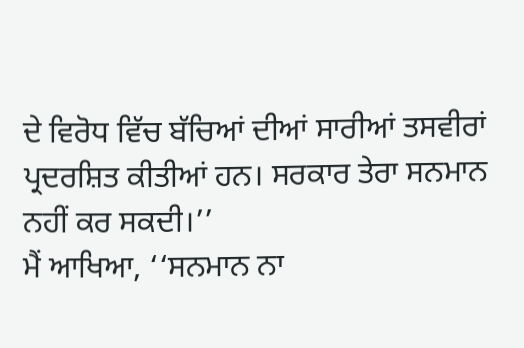ਦੇ ਵਿਰੋਧ ਵਿੱਚ ਬੱਚਿਆਂ ਦੀਆਂ ਸਾਰੀਆਂ ਤਸਵੀਰਾਂ ਪ੍ਰਦਰਸ਼ਿਤ ਕੀਤੀਆਂ ਹਨ। ਸਰਕਾਰ ਤੇਰਾ ਸਨਮਾਨ ਨਹੀਂ ਕਰ ਸਕਦੀ।’’
ਮੈਂ ਆਖਿਆ, ‘‘ਸਨਮਾਨ ਨਾ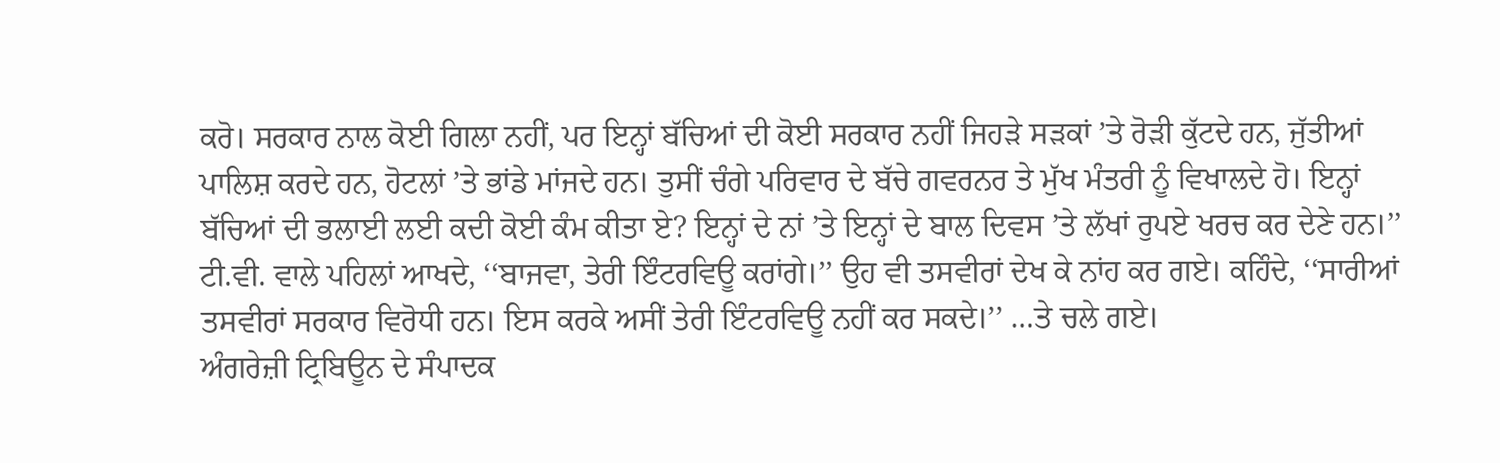ਕਰੋ। ਸਰਕਾਰ ਨਾਲ ਕੋਈ ਗਿਲਾ ਨਹੀਂ, ਪਰ ਇਨ੍ਹਾਂ ਬੱਚਿਆਂ ਦੀ ਕੋਈ ਸਰਕਾਰ ਨਹੀਂ ਜਿਹੜੇ ਸੜਕਾਂ ’ਤੇ ਰੋੜੀ ਕੁੱਟਦੇ ਹਨ, ਜੁੱਤੀਆਂ ਪਾਲਿਸ਼ ਕਰਦੇ ਹਨ, ਹੋਟਲਾਂ ’ਤੇ ਭਾਂਡੇ ਮਾਂਜਦੇ ਹਨ। ਤੁਸੀਂ ਚੰਗੇ ਪਰਿਵਾਰ ਦੇ ਬੱਚੇ ਗਵਰਨਰ ਤੇ ਮੁੱਖ ਮੰਤਰੀ ਨੂੰ ਵਿਖਾਲਦੇ ਹੋ। ਇਨ੍ਹਾਂ ਬੱਚਿਆਂ ਦੀ ਭਲਾਈ ਲਈ ਕਦੀ ਕੋਈ ਕੰਮ ਕੀਤਾ ਏ? ਇਨ੍ਹਾਂ ਦੇ ਨਾਂ ’ਤੇ ਇਨ੍ਹਾਂ ਦੇ ਬਾਲ ਦਿਵਸ ’ਤੇ ਲੱਖਾਂ ਰੁਪਏ ਖਰਚ ਕਰ ਦੇਣੇ ਹਨ।’’ ਟੀ.ਵੀ. ਵਾਲੇ ਪਹਿਲਾਂ ਆਖਦੇ, ‘‘ਬਾਜਵਾ, ਤੇਰੀ ਇੰਟਰਵਿਊ ਕਰਾਂਗੇ।’’ ਉਹ ਵੀ ਤਸਵੀਰਾਂ ਦੇਖ ਕੇ ਨਾਂਹ ਕਰ ਗਏ। ਕਹਿੰਦੇ, ‘‘ਸਾਰੀਆਂ ਤਸਵੀਰਾਂ ਸਰਕਾਰ ਵਿਰੋਧੀ ਹਨ। ਇਸ ਕਰਕੇ ਅਸੀਂ ਤੇਰੀ ਇੰਟਰਵਿਊ ਨਹੀਂ ਕਰ ਸਕਦੇ।’’ …ਤੇ ਚਲੇ ਗਏ।
ਅੰਗਰੇਜ਼ੀ ਟ੍ਰਿਬਿਊਨ ਦੇ ਸੰਪਾਦਕ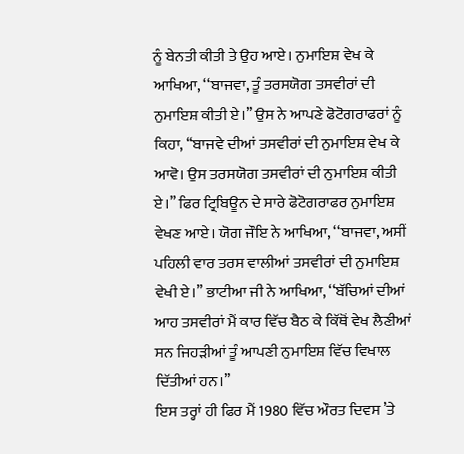ਨੂੰ ਬੇਨਤੀ ਕੀਤੀ ਤੇ ਉਹ ਆਏ। ਨੁਮਾਇਸ਼ ਵੇਖ ਕੇ ਆਖਿਆ, ‘‘ਬਾਜਵਾ, ਤੂੰ ਤਰਸਯੋਗ ਤਸਵੀਰਾਂ ਦੀ ਨੁਮਾਇਸ਼ ਕੀਤੀ ਏ।’’ ਉਸ ਨੇ ਆਪਣੇ ਫੋਟੋਗਰਾਫਰਾਂ ਨੂੰ ਕਿਹਾ, ‘‘ਬਾਜਵੇ ਦੀਆਂ ਤਸਵੀਰਾਂ ਦੀ ਨੁਮਾਇਸ਼ ਵੇਖ ਕੇ ਆਵੋ। ਉਸ ਤਰਸਯੋਗ ਤਸਵੀਰਾਂ ਦੀ ਨੁਮਾਇਸ਼ ਕੀਤੀ ਏ।’’ ਫਿਰ ਟ੍ਰਿਬਿਊਨ ਦੇ ਸਾਰੇ ਫੋਟੋਗਰਾਫਰ ਨੁਮਾਇਸ਼ ਵੇਖਣ ਆਏ। ਯੋਗ ਜੌਇ ਨੇ ਆਖਿਆ, ‘‘ਬਾਜਵਾ, ਅਸੀਂ ਪਹਿਲੀ ਵਾਰ ਤਰਸ ਵਾਲੀਆਂ ਤਸਵੀਰਾਂ ਦੀ ਨੁਮਾਇਸ਼ ਵੇਖੀ ਏ।’’ ਭਾਟੀਆ ਜੀ ਨੇ ਆਖਿਆ, ‘‘ਬੱਚਿਆਂ ਦੀਆਂ ਆਹ ਤਸਵੀਰਾਂ ਮੈਂ ਕਾਰ ਵਿੱਚ ਬੈਠ ਕੇ ਕਿੱਥੋਂ ਵੇਖ ਲੈਣੀਆਂ ਸਨ ਜਿਹੜੀਆਂ ਤੂੰ ਆਪਣੀ ਨੁਮਾਇਸ਼ ਵਿੱਚ ਵਿਖਾਲ ਦਿੱਤੀਆਂ ਹਨ।’’
ਇਸ ਤਰ੍ਹਾਂ ਹੀ ਫਿਰ ਮੈਂ 1980 ਵਿੱਚ ਔਰਤ ਦਿਵਸ ’ਤੇ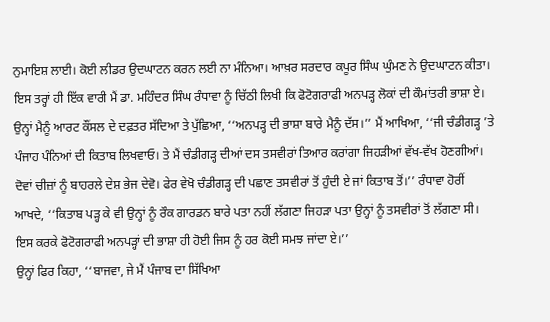ਨੁਮਾਇਸ਼ ਲਾਈ। ਕੋਈ ਲੀਡਰ ਉਦਘਾਟਨ ਕਰਨ ਲਈ ਨਾ ਮੰਨਿਆ। ਆਖ਼ਰ ਸਰਦਾਰ ਕਪੂਰ ਸਿੰਘ ਘੁੰਮਣ ਨੇ ਉਦਘਾਟਨ ਕੀਤਾ।
ਇਸ ਤਰ੍ਹਾਂ ਹੀ ਇੱਕ ਵਾਰੀ ਮੈਂ ਡਾ. ਮਹਿੰਦਰ ਸਿੰਘ ਰੰਧਾਵਾ ਨੂੰ ਚਿੱਠੀ ਲਿਖੀ ਕਿ ਫੋਟੋਗਰਾਫੀ ਅਨਪੜ੍ਹ ਲੋਕਾਂ ਦੀ ਕੌਮਾਂਤਰੀ ਭਾਸ਼ਾ ਏ। ਉਨ੍ਹਾਂ ਮੈਨੂੰ ਆਰਟ ਕੌਂਸਲ ਦੇ ਦਫ਼ਤਰ ਸੱਦਿਆ ਤੇ ਪੁੱਛਿਆ, ‘‘ਅਨਪੜ੍ਹ ਦੀ ਭਾਸ਼ਾ ਬਾਰੇ ਮੈਨੂੰ ਦੱਸ।’’ ਮੈਂ ਆਖਿਆ, ‘‘ਜੀ ਚੰਡੀਗੜ੍ਹ ’ਤੇ ਪੰਜਾਹ ਪੰਨਿਆਂ ਦੀ ਕਿਤਾਬ ਲਿਖਵਾਓ। ਤੇ ਮੈਂ ਚੰਡੀਗੜ੍ਹ ਦੀਆਂ ਦਸ ਤਸਵੀਰਾਂ ਤਿਆਰ ਕਰਾਂਗਾ ਜਿਹੜੀਆਂ ਵੱਖ-ਵੱਖ ਹੋਣਗੀਆਂ। ਦੋਵਾਂ ਚੀਜ਼ਾਂ ਨੂੰ ਬਾਹਰਲੇ ਦੇਸ਼ ਭੇਜ ਦੇਵੋ। ਫੇਰ ਵੇਖੋ ਚੰਡੀਗੜ੍ਹ ਦੀ ਪਛਾਣ ਤਸਵੀਰਾਂ ਤੋਂ ਹੁੰਦੀ ਏ ਜਾਂ ਕਿਤਾਬ ਤੋਂ।’’ ਰੰਧਾਵਾ ਹੋਰੀਂ ਆਖਦੇ, ‘‘ਕਿਤਾਬ ਪੜ੍ਹ ਕੇ ਵੀ ਉਨ੍ਹਾਂ ਨੂੰ ਰੌਕ ਗਾਰਡਨ ਬਾਰੇ ਪਤਾ ਨਹੀਂ ਲੱਗਣਾ ਜਿਹੜਾ ਪਤਾ ਉਨ੍ਹਾਂ ਨੂੰ ਤਸਵੀਰਾਂ ਤੋਂ ਲੱਗਣਾ ਸੀ। ਇਸ ਕਰਕੇ ਫੋਟੋਗਰਾਫੀ ਅਨਪੜ੍ਹਾਂ ਦੀ ਭਾਸ਼ਾ ਹੀ ਹੋਈ ਜਿਸ ਨੂੰ ਹਰ ਕੋਈ ਸਮਝ ਜਾਂਦਾ ਏ।’’
ਉਨ੍ਹਾਂ ਫਿਰ ਕਿਹਾ, ‘‘ਬਾਜਵਾ, ਜੇ ਮੈਂ ਪੰਜਾਬ ਦਾ ਸਿੱਖਿਆ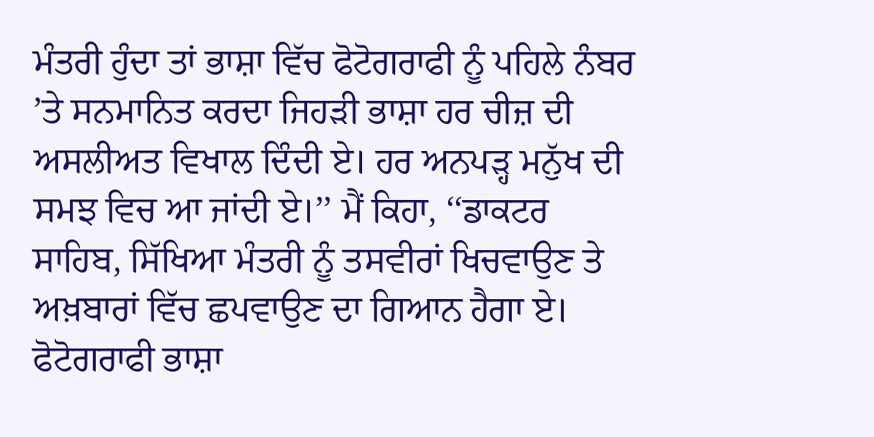ਮੰਤਰੀ ਹੁੰਦਾ ਤਾਂ ਭਾਸ਼ਾ ਵਿੱਚ ਫੋਟੋਗਰਾਫੀ ਨੂੰ ਪਹਿਲੇ ਨੰਬਰ ’ਤੇ ਸਨਮਾਨਿਤ ਕਰਦਾ ਜਿਹੜੀ ਭਾਸ਼ਾ ਹਰ ਚੀਜ਼ ਦੀ ਅਸਲੀਅਤ ਵਿਖਾਲ ਦਿੰਦੀ ਏ। ਹਰ ਅਨਪੜ੍ਹ ਮਨੁੱਖ ਦੀ ਸਮਝ ਵਿਚ ਆ ਜਾਂਦੀ ਏ।’’ ਮੈਂ ਕਿਹਾ, ‘‘ਡਾਕਟਰ ਸਾਹਿਬ, ਸਿੱਖਿਆ ਮੰਤਰੀ ਨੂੰ ਤਸਵੀਰਾਂ ਖਿਚਵਾਉਣ ਤੇ ਅਖ਼ਬਾਰਾਂ ਵਿੱਚ ਛਪਵਾਉਣ ਦਾ ਗਿਆਨ ਹੈਗਾ ਏ। ਫੋਟੋਗਰਾਫੀ ਭਾਸ਼ਾ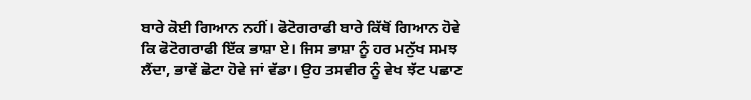ਬਾਰੇ ਕੋਈ ਗਿਆਨ ਨਹੀਂ। ਫੋਟੋਗਰਾਫੀ ਬਾਰੇ ਕਿੱਥੋਂ ਗਿਆਨ ਹੋਵੇ ਕਿ ਫੋਟੋਗਰਾਫੀ ਇੱਕ ਭਾਸ਼ਾ ਏ। ਜਿਸ ਭਾਸ਼ਾ ਨੂੰ ਹਰ ਮਨੁੱਖ ਸਮਝ ਲੈਂਦਾ, ਭਾਵੇਂ ਛੋਟਾ ਹੋਵੇ ਜਾਂ ਵੱਡਾ। ਉਹ ਤਸਵੀਰ ਨੂੰ ਵੇਖ ਝੱਟ ਪਛਾਣ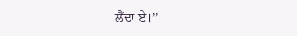ਲੈਂਦਾ ਏ।’’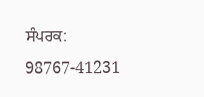ਸੰਪਰਕ: 98767-41231